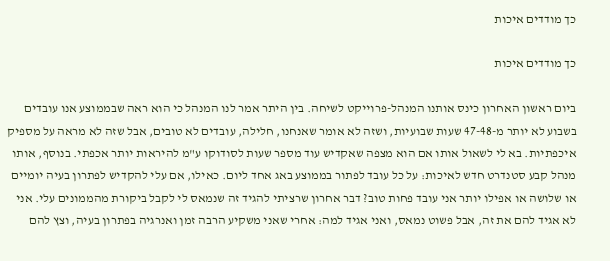כך מודדים איכות

כך מודדים איכות

ביום ראשון האחרון כינס אותנו המנהל-פרוייקט לשיחה. בין היתר אמר לנו המנהל כי הוא ראה שבממוצע אנו עובדים בשבוע לא יותר מ-47-48 שעות שבועיות, ושזה לא אומר שאנחנו, חלילה, עובדים לא טובים, אבל שזה לא מראה על מספיק איכפתיות. בא לי לשאול אותו אם הוא מצפה שאקדיש עוד מספר שעות לסודוקו ע"מ להיראות יותר אכפתי. בנוסף, אותו מנהל קבע סטנדרט חדש לאיכות: על כל עובד לפתור בממוצע באג אחד ליום. כאילו, אם עלי להקדיש לפתרון בעיה יומיים או שלושה או אפילו יותר אני עובד פחות טוב? דבר אחרון שרציתי להגיד זה שנמאס לי לקבל ביקורת מהממונים עלי. אני לא אגיד להם את זה, אבל פשוט נמאס, ואני אגיד למה: אחרי שאני משקיע הרבה זמן ואנרגיה בפתרון בעיה, וצץ להם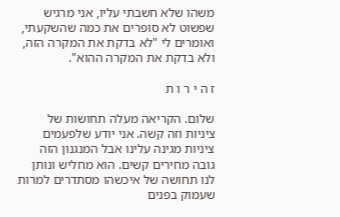משהו שלא חשבתי עליו, אני מרגיש שפשוט לא סופרים את כמה שהשקעתי, ואומרים לי "לא בדקת את המקרה הזה, ולא בדקת את המקרה ההוא".

ז ה י ר ו ת

שלום. הקריאה מעלה תחושות של ציניות וזה קשה. אני יודע שלפעמים ציניות מגינה עלינו אבל המנגנון הזה גובה מחירים קשים. הוא מחליש ונותן לנו תחושה של איכשהו מסתדרים למרות שעמוק בפנים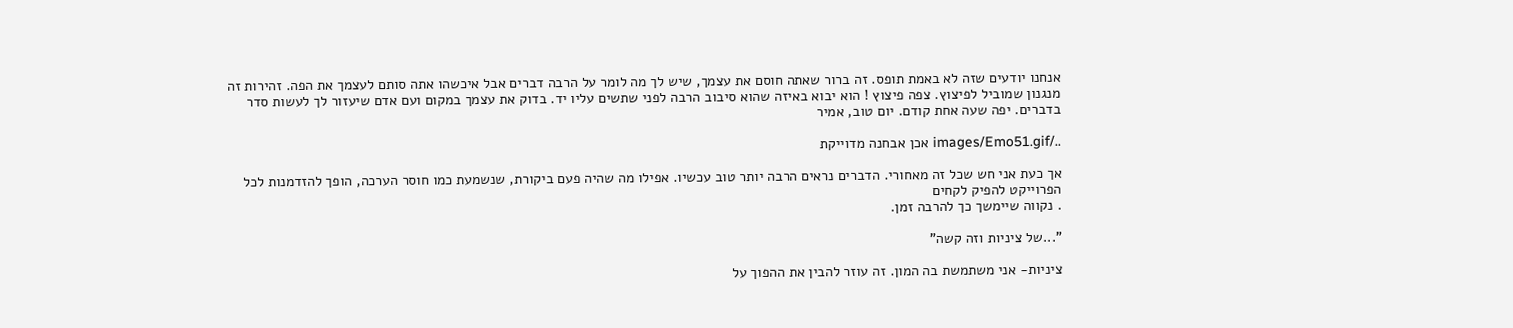אנחנו יודעים שזה לא באמת תופס. זה ברור שאתה חוסם את עצמך, שיש לך מה לומר על הרבה דברים אבל איכשהו אתה סותם לעצמך את הפה. זהירות זה מנגנון שמוביל לפיצוץ. צפה פיצוץ ! הוא יבוא באיזה שהוא סיבוב הרבה לפני שתשים עליו יד. בדוק את עצמך במקום ועם אדם שיעזור לך לעשות סדר בדברים. יפה שעה אחת קודם. יום טוב, אמיר

../images/Emo51.gif אכן אבחנה מדוייקת

אך כעת אני חש שכל זה מאחורי. הדברים נראים הרבה יותר טוב עכשיו. אפילו מה שהיה פעם ביקורת, שנשמעת כמו חוסר הערכה, הופך להזדמנות לכל הפרוייקט להפיק לקחים
. נקווה שיימשך כך להרבה זמן.

"...של ציניות וזה קשה"

ציניות- אני משתמשת בה המון. זה עוזר להבין את ההפוך על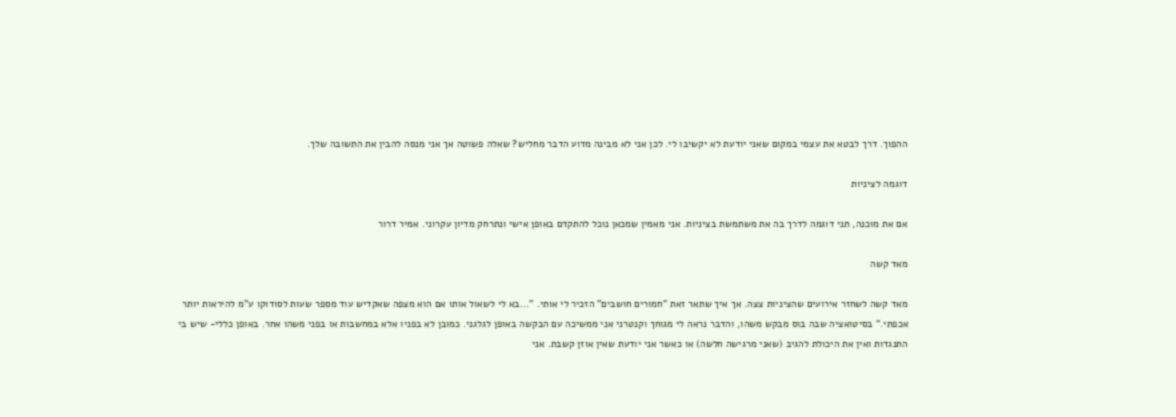ההפוך. דרך לבטא את עצמי במקום שאני יודעת לא יקשיבו לי. לכן אני לא מבינה מדוע הדבר מחליש? שאלה פשוטה אך אני מנסה להבין את התשובה שלך.

דוגמה לציניות

אם את מוכנה, תני דוגמה לדרך בה את משתמשת בציניות. אני מאמין שמכאן נוכל להתקדם באופן אישי ונתרחק מדיון עקרוני. אמיר דרור

מאד קשה

מאד קשה לשחזר אירועים שהציניות צצה. אך איך שתאר זאת "חמורים חושבים" הזכיר לי אותי. "...בא לי לשאול אותו אם הוא מצפה שאקדיש עוד מספר שעות לסודוקו ע"מ להיראות יותר אכפתי." בסיטואציה שבה בוס מבקש משהו, והדבר נראה לי מגוחך וקנטרני אני ממשיכה עם הבקשה באופן לגלגני. כמובן לא בפניו אלא במחשבות או בפני משהו אחר. באופן כללי- שיש בי התנגדות ואין את היכולת להגיב (שאני מרגישה חלשה) או כאשר אני יודעת שאין אוזן קשבת. אני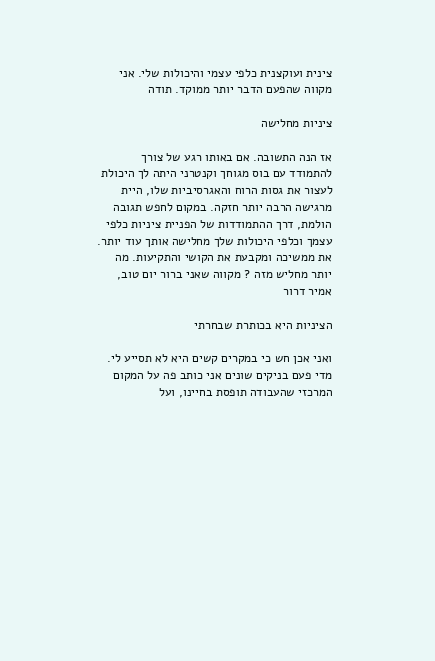צינית ועוקצנית כלפי עצמי והיכולות שלי. אני מקווה שהפעם הדבר יותר ממוקד. תודה

ציניות מחלישה

אז הנה התשובה. אם באותו רגע של צורך להתמודד עם בוס מגוחך וקנטרני היתה לך היכולת לעצור את גסות הרוח והאגרסיביות שלו, היית מרגישה הרבה יותר חזקה. במקום לחפש תגובה הולמת, דרך ההתמודדות של הפניית ציניות כלפי עצמך וכלפי היכולות שלך מחלישה אותך עוד יותר. את ממשיכה ומקבעת את הקושי והתקיעות. מה יותר מחליש מזה ? מקווה שאני ברור יום טוב, אמיר דרור

הציניות היא בכותרת שבחרתי

ואני אכן חש כי במקרים קשים היא לא תסייע לי. מדי פעם בניקים שונים אני כותב פה על המקום המרכזי שהעבודה תופסת בחיינו, ועל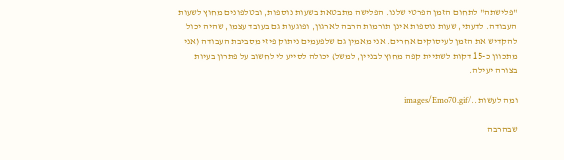"פלישתה" לתחום הזמן הפרטי שלנו. הפלישה מתבטאת בשעות נוספות, ובטלפונים מחוץ לשעות העבודה. לדעתי, שעות נוספות אינן תורמות הרבה לארגון, ופוגעות גם בעובד עצמו, שהיה יכול להקדיש את הזמן לעיסוקים אחרים. אני מאמין גם שלפעמים ניתוק פיזי מסביבת העבודה (אני מתכוון כ-15 דקות לשתיית קפה מחוץ לבניין, למשל) יכולה לסייע לי לחשוב על פתרון בעיות בצורה יעילה.

ומה לעשות../images/Emo70.gif

שבהרבה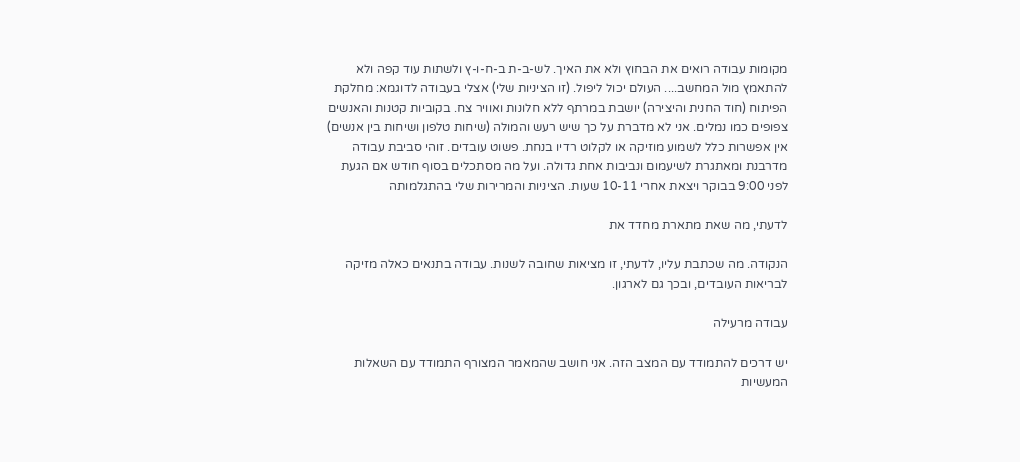מקומות עבודה רואים את הבחוץ ולא את האיך. לש-ב-ת ב-ח-ו-ץ ולשתות עוד קפה ולא להתאמץ מול המחשב.... העולם יכול ליפול. (זו הציניות שלי) אצלי בעבודה לדוגמא: מחלקת הפיתוח (חוד החנית והיצירה) יושבת במרתף ללא חלונות ואוויר צח. בקוביות קטנות והאנשים צפופים כמו נמלים. אני לא מדברת על כך שיש רעש והמולה (שיחות טלפון ושיחות בין אנשים) אין אפשרות כלל לשמוע מוזיקה או לקלוט רדיו בנחת. פשוט עובדים. זוהי סביבת עבודה מדרבנת ומאתגרת לשיעמום ונביבות אחת גדולה. ועל מה מסתכלים בסוף חודש אם הגעת לפני 9:00 בבוקר ויצאת אחרי 10-11 שעות. הציניות והמרירות שלי בהתגלמותה

לדעתי, מה שאת מתארת מחדד את

הנקודה. מה שכתבת עליו, לדעתי, זו מציאות שחובה לשנות. עבודה בתנאים כאלה מזיקה לבריאות העובדים, ובכך גם לארגון.

עבודה מרעילה

יש דרכים להתמודד עם המצב הזה. אני חושב שהמאמר המצורף התמודד עם השאלות המעשיות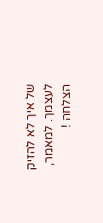של איך לא להזיק לעצמך. למאמר, הצלחה !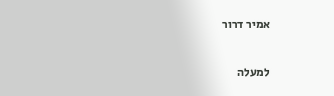אמיר דרור

למעלה